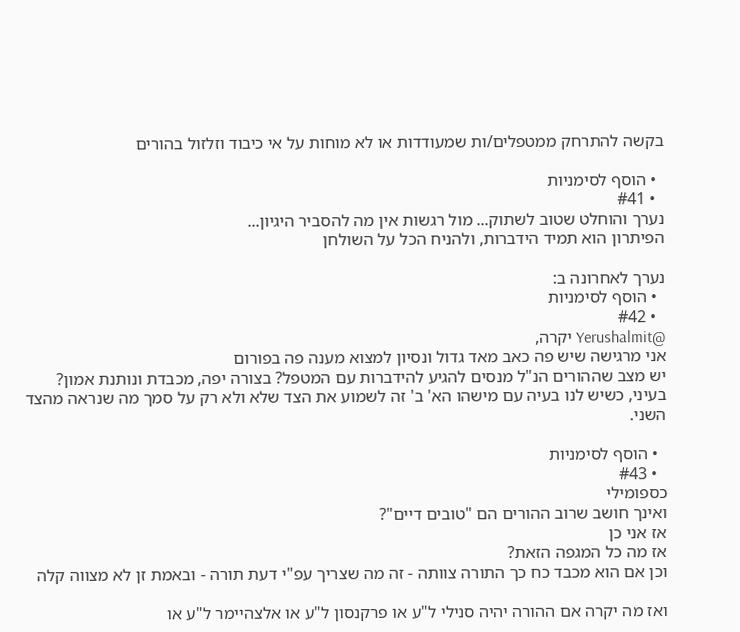בקשה להתרחק ממטפלים/ות שמעודדות או לא מוחות על אי כיבוד וזלזול בהורים

  • הוסף לסימניות
  • #41
נערך והוחלט שטוב לשתוק... מול רגשות אין מה להסביר היגיון...
הפיתרון הוא תמיד הידברות, ולהניח הכל על השולחן

נערך לאחרונה ב:
  • הוסף לסימניות
  • #42
@Yerushalmit יקרה,
אני מרגישה שיש פה כאב מאד גדול ונסיון למצוא מענה פה בפורום
יש מצב שההורים הנ"ל מנסים להגיע להידברות עם המטפל? בצורה יפה, מכבדת ונותנת אמון?
בעיני, כשיש לנו בעיה עם מישהו הא' ב' זה לשמוע את הצד שלא ולא רק על סמך מה שנראה מהצד השני.

  • הוסף לסימניות
  • #43
כספומילי
ואינך חושב שרוב ההורים הם "טובים דיים"?
אז אני כן
אז מה כל המגפה הזאת?
וכן אם הוא מכבד כח כך התורה צוותה - זה מה שצריך עפ"י דעת תורה - ובאמת זן לא מצווה קלה

ואז מה יקרה אם ההורה יהיה סנילי ל"ע או פרקנסון ל"ע או אלצהיימר ל"ע או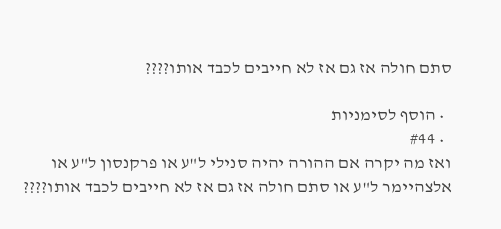סתם חולה אז גם אז לא חייבים לכבד אותו????

  • הוסף לסימניות
  • #44
ואז מה יקרה אם ההורה יהיה סנילי ל"ע או פרקנסון ל"ע או אלצהיימר ל"ע או סתם חולה אז גם אז לא חייבים לכבד אותו????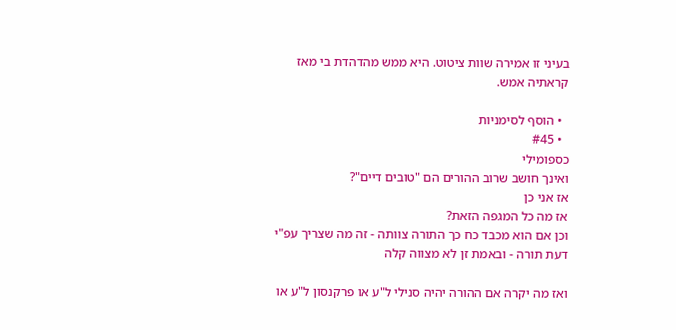בעיני זו אמירה שוות ציטוט. היא ממש מהדהדת בי מאז קראתיה אמש.

  • הוסף לסימניות
  • #45
כספומילי
ואינך חושב שרוב ההורים הם "טובים דיים"?
אז אני כן
אז מה כל המגפה הזאת?
וכן אם הוא מכבד כח כך התורה צוותה - זה מה שצריך עפ"י דעת תורה - ובאמת זן לא מצווה קלה

ואז מה יקרה אם ההורה יהיה סנילי ל"ע או פרקנסון ל"ע או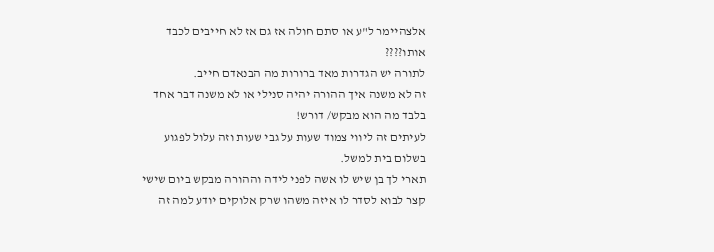אלצהיימר ל"ע או סתם חולה אז גם אז לא חייבים לכבד אותו????
לתורה יש הגדרות מאד ברורות מה הבנאדם חייב.
זה לא משנה איך ההורה יהיה סנילי או לא משנה דבר אחד בלבד מה הוא מבקש/ דורש!
לעיתים זה ליווי צמוד שעות על גבי שעות וזה עלול לפגוע בשלום בית למשל.
תארי לך בן שיש לו אשה לפני לידה וההורה מבקש ביום שישי קצר לבוא לסדר לו איזה משהו שרק אלוקים יודע למה זה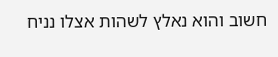חשוב והוא נאלץ לשהות אצלו נניח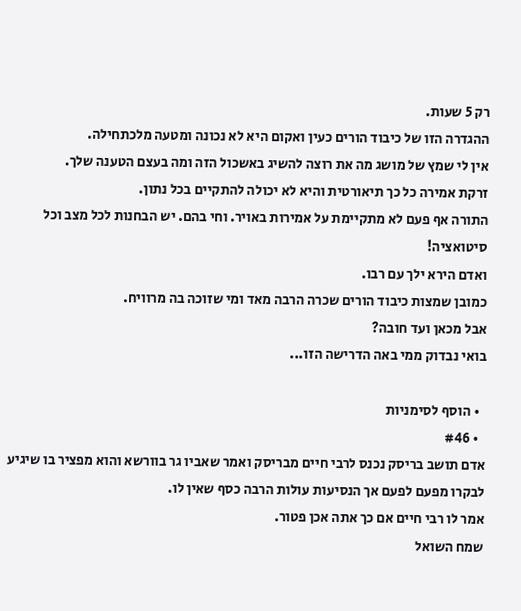רק 5 שעות.
ההגדרה הזו של כיבוד הורים כעין ואקום היא לא נכונה ומטעה מלכתחילה.
אין לי שמץ של מושג מה את רוצה להשיג באשכול הזה ומה בעצם הטענה שלך.
זרקת אמירה כל כך תיאורטית והיא לא יכולה להתקיים בכל נתון.
התורה אף פעם לא מתקיימת על אמירות באויר. וחי בהם. יש הבחנות לכל מצב וכל סיטואציה!
ואדם הירא ילך עם רבו.
כמובן שמצות כיבוד הורים שכרה הרבה מאד ומי שזוכה בה מרוויח.
אבל מכאן ועד חובה?
בואי נבדוק ממי באה הדרישה הזו...

  • הוסף לסימניות
  • #46
אדם תושב בריסק נכנס לרבי חיים מבריסק ואמר שאביו גר בוורשא והוא מפציר בו שיגיע לבקרו מפעם לפעם אך הנסיעות עולות הרבה כסף שאין לו.
אמר לו רבי חיים אם כך אתה אכן פטור.
שמח השואל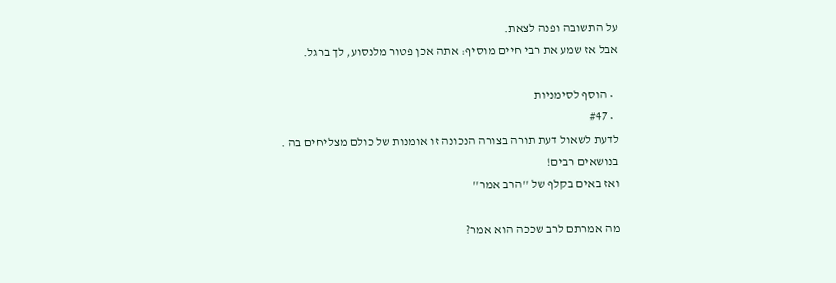על התשובה ופנה לצאת.
אבל אז שמע את רבי חיים מוסיף: אתה אכן פטור מלנסוע, לך ברגל.

  • הוסף לסימניות
  • #47
לדעת לשאול דעת תורה בצורה הנכונה זו אומנות של כולם מצליחים בה .
בנושאים רבים!
ואז באים בקלף של ''הרב אמר''

מה אמרתם לרב שככה הוא אמר?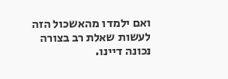ואם ילמדו מהאשכול הזה לעשות שאלת רב בצורה נכונה דיינו.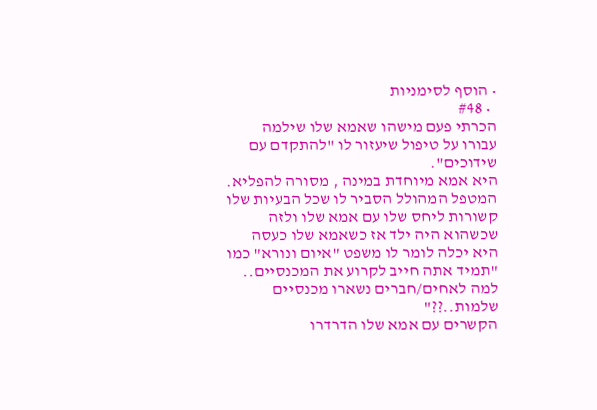• הוסף לסימניות
  • #48
הכרתי פעם מישהו שאמא שלו שילמה עבורו על טיפול שיעזור לו "להתקדם עם שידוכים".
היא אמא מיוחדת במינה , מסורה להפליא.
המטפל המהולל הסביר לו שכל הבעיות שלו קשורות ליחס שלו עם אמא שלו ולזה שכשהוא היה ילד אז כשאמא שלו כעסה היא יכלה לומר לו משפט "איום ונורא" כמו "תמיד אתה חייב לקרוע את המכנסיים.. למה לאחים/חברים נשארו מכנסיים שלמות..??"
הקשרים עם אמא שלו הדרדרו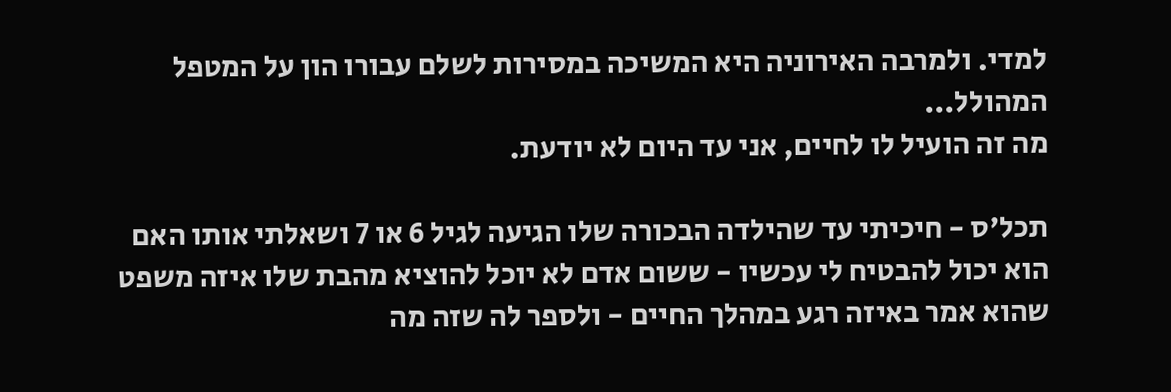למדי. ולמרבה האירוניה היא המשיכה במסירות לשלם עבורו הון על המטפל המהולל...
מה זה הועיל לו לחיים, אני עד היום לא יודעת.

תכל'ס - חיכיתי עד שהילדה הבכורה שלו הגיעה לגיל 6 או 7 ושאלתי אותו האם הוא יכול להבטיח לי עכשיו - ששום אדם לא יוכל להוציא מהבת שלו איזה משפט שהוא אמר באיזה רגע במהלך החיים - ולספר לה שזה מה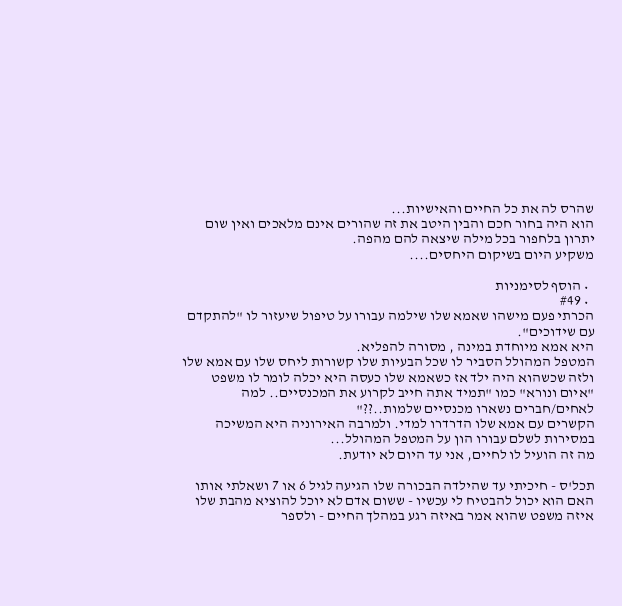שהרס לה את כל החיים והאישיות...
הוא היה בחור חכם והבין היטב את זה שהורים אינם מלאכים ואין שום יתרון בלחפור בכל מילה שיצאה להם מהפה.
משקיע היום בשיקום היחסים....

  • הוסף לסימניות
  • #49
הכרתי פעם מישהו שאמא שלו שילמה עבורו על טיפול שיעזור לו "להתקדם עם שידוכים".
היא אמא מיוחדת במינה , מסורה להפליא.
המטפל המהולל הסביר לו שכל הבעיות שלו קשורות ליחס שלו עם אמא שלו ולזה שכשהוא היה ילד אז כשאמא שלו כעסה היא יכלה לומר לו משפט "איום ונורא" כמו "תמיד אתה חייב לקרוע את המכנסיים.. למה לאחים/חברים נשארו מכנסיים שלמות..??"
הקשרים עם אמא שלו הדרדרו למדי. ולמרבה האירוניה היא המשיכה במסירות לשלם עבורו הון על המטפל המהולל...
מה זה הועיל לו לחיים, אני עד היום לא יודעת.

תכל'ס - חיכיתי עד שהילדה הבכורה שלו הגיעה לגיל 6 או 7 ושאלתי אותו האם הוא יכול להבטיח לי עכשיו - ששום אדם לא יוכל להוציא מהבת שלו איזה משפט שהוא אמר באיזה רגע במהלך החיים - ולספר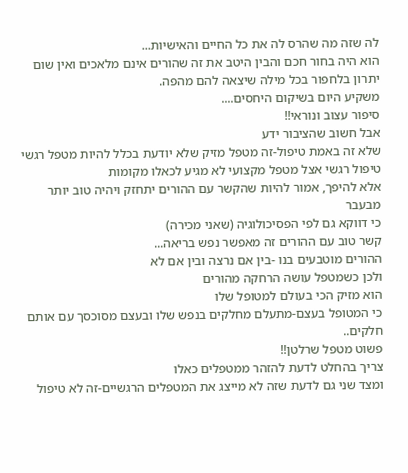לה שזה מה שהרס לה את כל החיים והאישיות...
הוא היה בחור חכם והבין היטב את זה שהורים אינם מלאכים ואין שום יתרון בלחפור בכל מילה שיצאה להם מהפה.
משקיע היום בשיקום היחסים....
סיפור עצוב ונוראי!!
אבל חשוב שהציבור ידע
שלא זה באמת טיפול-זה מטפל מזיק שלא יודעת בכלל להיות מטפל רגשי
טיפול רגשי אצל מטפל מקצועי לא מגיע לכאלו מקומות
אלא להיפך, אמור להיות שהקשר עם ההורים יתחזק ויהיה טוב יותר מבעבר
כי דווקא גם לפי הפסיכולוגיה (שאני מכירה)
קשר טוב עם ההורים זה מאפשר נפש בריאה...
ההורים מוטבעים בנו -בין אם נרצה ובין אם לא
ולכן כשמטפל עושה הרחקה מהורים
הוא מזיק הכי בעולם למטופל שלו
כי המטופל בעצם-מתעלם מחלקים בנפש שלו ובעצם מסוכסך עם אותם חלקים..
פשוט מטפל שרלטן!!
צריך בהחלט לדעת להזהר ממטפלים כאלו
ומצד שני גם לדעת שזה לא מייצג את המטפלים הרגשיים-זה לא טיפול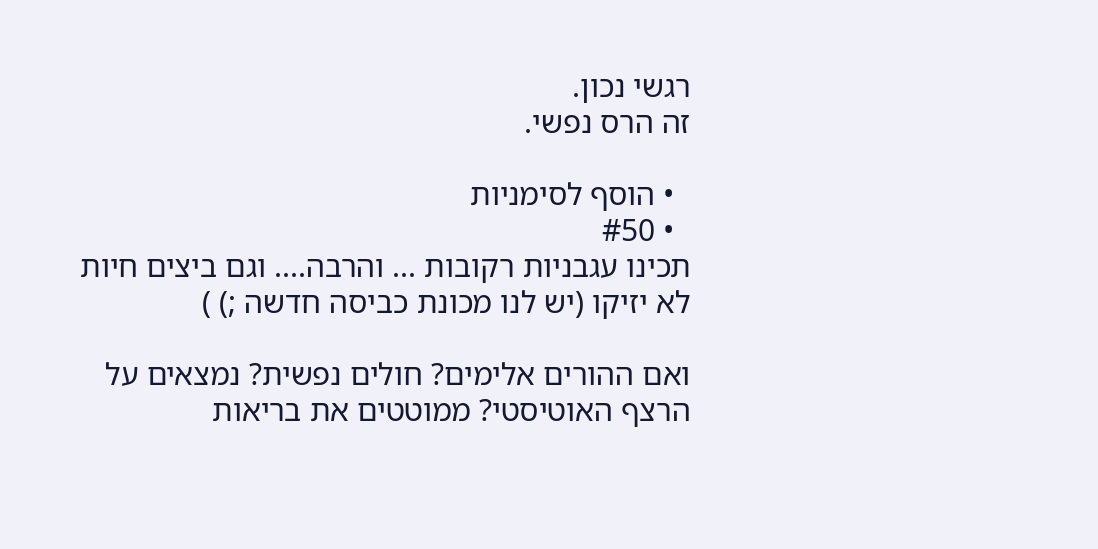רגשי נכון.
זה הרס נפשי.

  • הוסף לסימניות
  • #50
תכינו עגבניות רקובות ... והרבה.... וגם ביצים חיות לא יזיקו (יש לנו מכונת כביסה חדשה ;) )

ואם ההורים אלימים? חולים נפשית? נמצאים על הרצף האוטיסטי? ממוטטים את בריאות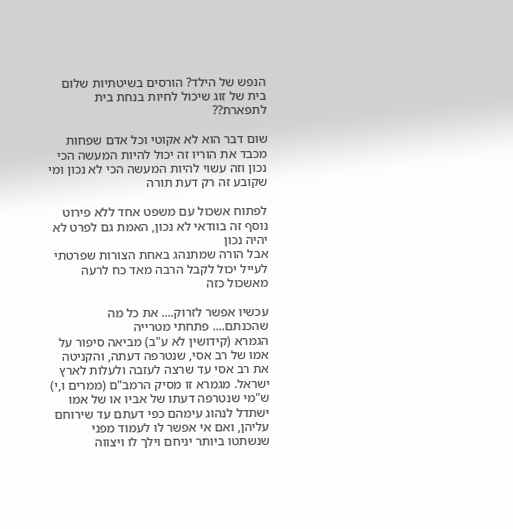הנפש של הילד? הורסים בשיטתיות שלום בית של זוג שיכול לחיות בנחת בית לתפארת??

שום דבר הוא לא אקוטי וכל אדם שפחות מכבד את הוריו זה יכול להיות המעשה הכי נכון וזה עשוי להיות המעשה הכי לא נכון ומי שקובע זה רק דעת תורה

לפתוח אשכול עם משפט אחד ללא פירוט נוסף זה בוודאי לא נכון, האמת גם לפרט לא יהיה נכון
אבל הורה שמתנהג באחת הצורות שפרטתי לעייל יכול לקבל הרבה מאד כח לרעה מאשכול כזה

עכשיו אפשר לזרוק.... את כל מה שהכנתם.... פתחתי מטרייה
הגמרא (קידושין לא ע"ב) מביאה סיפור על אמו של רב אסי, שנטרפה דעתה, והקניטה את רב אסי עד שרצה לעזבה ולעלות לארץ ישראל. מגמרא זו מסיק הרמב"ם (ממרים ו,י) ש"מי שנטרפה דעתו של אביו או של אמו ישתדל לנהוג עימהם כפי דעתם עד שירוחם עליהן, ואם אי אפשר לו לעמוד מפני שנשתטו ביותר יניחם וילך לו ויצווה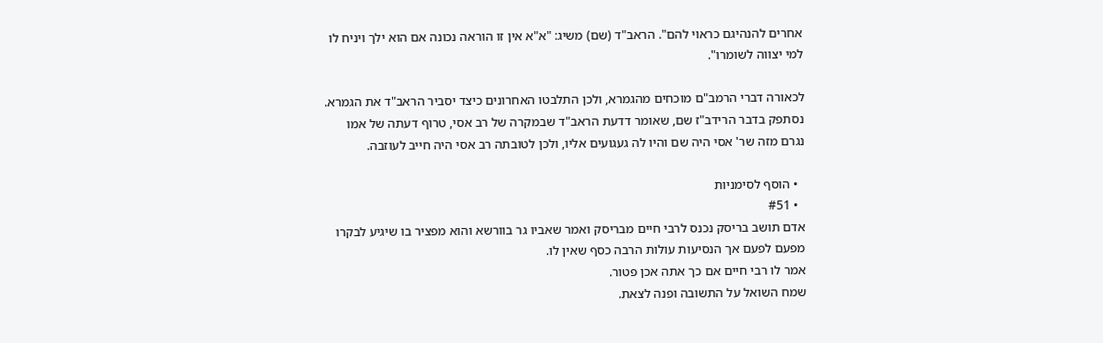אחרים להנהיגם כראוי להם". הראב"ד (שם) משיג: "א"א אין זו הוראה נכונה אם הוא ילך ויניח לו למי יצווה לשומרו".

לכאורה דברי הרמב"ם מוכחים מהגמרא, ולכן התלבטו האחרונים כיצד יסביר הראב"ד את הגמרא. נסתפק בדבר הרידב"ז שם, שאומר דדעת הראב"ד שבמקרה של רב אסי, טרוף דעתה של אמו נגרם מזה שר' אסי היה שם והיו לה געגועים אליו, ולכן לטובתה רב אסי היה חייב לעוזבה.

  • הוסף לסימניות
  • #51
אדם תושב בריסק נכנס לרבי חיים מבריסק ואמר שאביו גר בוורשא והוא מפציר בו שיגיע לבקרו מפעם לפעם אך הנסיעות עולות הרבה כסף שאין לו.
אמר לו רבי חיים אם כך אתה אכן פטור.
שמח השואל על התשובה ופנה לצאת.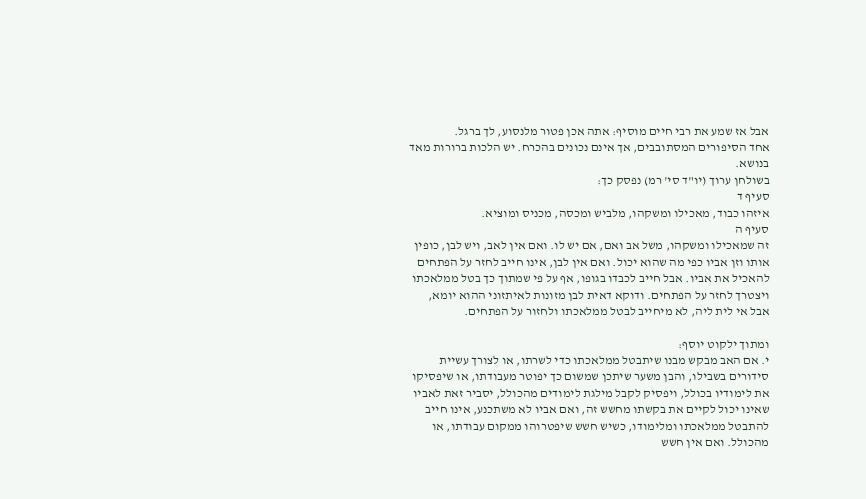אבל אז שמע את רבי חיים מוסיף: אתה אכן פטור מלנסוע, לך ברגל.
אחד הסיפורים המסתובבים, אך אינם נכונים בהכרח. יש הלכות ברורות מאד בנושא.
בשולחן ערוך (יו"ד סי' רמ) נפסק כך:
סעיף ד
איזהו כבוד, מאכילו ומשקהו, מלביש ומכסה, מכניס ומוציא.
סעיף ה
זה שמאכילו ומשקהו, משל אב ואם, אם יש לו. ואם אין לאב, ויש לבן, כופין אותו וזן אביו כפי מה שהוא יכול. ואם אין לבן, אינו חייב לחזר על הפתחים להאכיל את אביו. אבל חייב לכבדו בגופו, אף על פי שמתוך כך בטל ממלאכתו ויצטרך לחזר על הפתחים. ודוקא דאית לבן מזונות לאיתזוני ההוא יומא, אבל אי לית ליה, לא מיחייב לבטל ממלאכתו ולחזור על הפתחים.

ומתוך ילקוט יוסף:
י. אם האב מבקש מבנו שיתבטל ממלאכתו כדי לשרתו, או לצורך עשיית סידורים בשבילו, והבן משער שיתכן שמשום כך יפוטר מעבודתו, או שיפסיקו את לימודיו בכולל, ויפסיק לקבל מילגת לימודים מהכולל, יסביר זאת לאביו שאינו יכול לקיים את בקשתו מחשש זה, ואם אביו לא משתכנע, אינו חייב להתבטל ממלאכתו ומלימודו, כשיש חשש שיפטרוהו ממקום עבודתו, או מהכולל. ואם אין חשש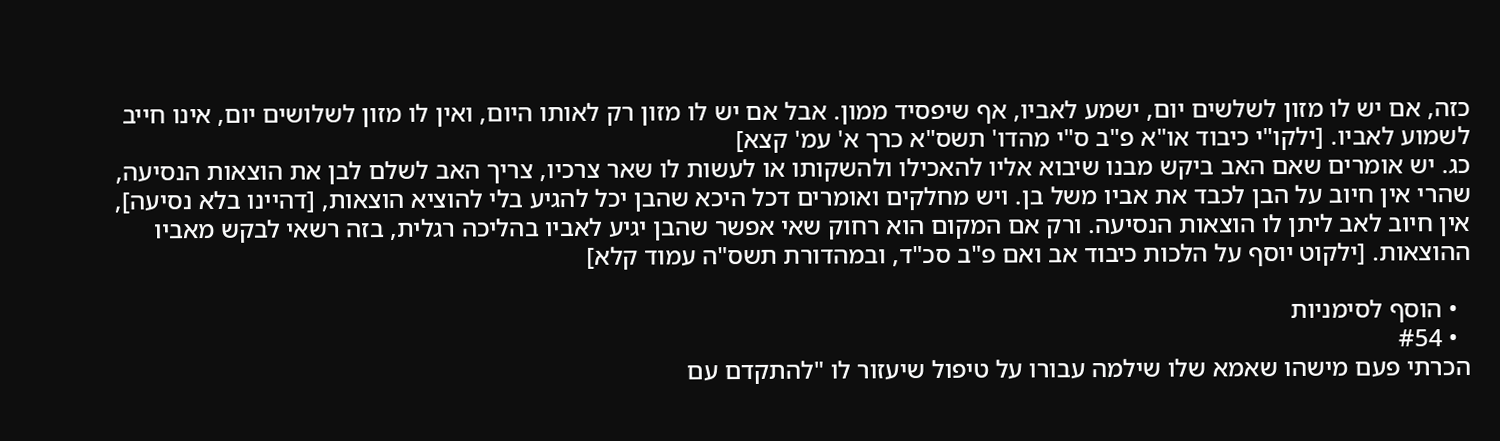כזה, אם יש לו מזון לשלשים יום, ישמע לאביו, אף שיפסיד ממון. אבל אם יש לו מזון רק לאותו היום, ואין לו מזון לשלושים יום, אינו חייב לשמוע לאביו. [ילקו"י כיבוד או"א פ"ב ס"י מהדו' תשס"א כרך א' עמ' קצא]
כג. יש אומרים שאם האב ביקש מבנו שיבוא אליו להאכילו ולהשקותו או לעשות לו שאר צרכיו, צריך האב לשלם לבן את הוצאות הנסיעה, שהרי אין חיוב על הבן לכבד את אביו משל בן. ויש מחלקים ואומרים דכל היכא שהבן יכל להגיע בלי להוציא הוצאות, [דהיינו בלא נסיעה], אין חיוב לאב ליתן לו הוצאות הנסיעה. ורק אם המקום הוא רחוק שאי אפשר שהבן יגיע לאביו בהליכה רגלית, בזה רשאי לבקש מאביו ההוצאות. [ילקוט יוסף על הלכות כיבוד אב ואם פ"ב סכ"ד, ובמהדורת תשס"ה עמוד קלא]

  • הוסף לסימניות
  • #54
הכרתי פעם מישהו שאמא שלו שילמה עבורו על טיפול שיעזור לו "להתקדם עם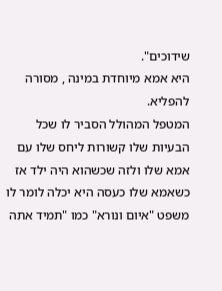שידוכים".
היא אמא מיוחדת במינה , מסורה להפליא.
המטפל המהולל הסביר לו שכל הבעיות שלו קשורות ליחס שלו עם אמא שלו ולזה שכשהוא היה ילד אז כשאמא שלו כעסה היא יכלה לומר לו משפט "איום ונורא" כמו "תמיד אתה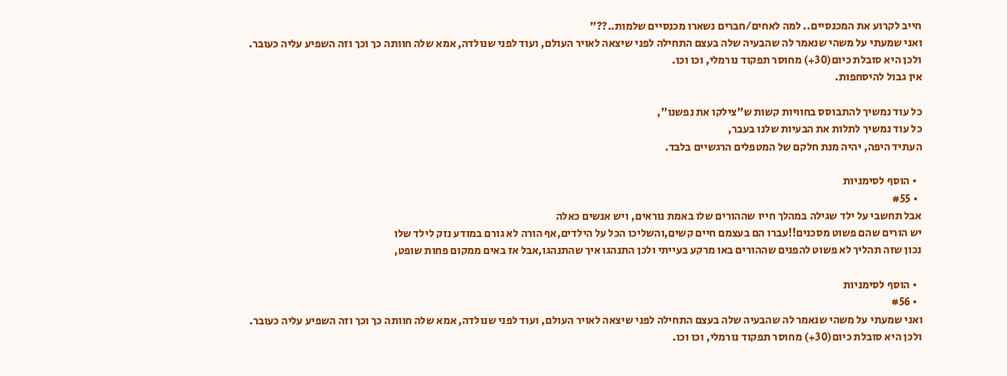חייב לקרוע את המכנסיים.. למה לאחים/חברים נשארו מכנסיים שלמות..??"
ואני שמעתי על משהי שנאמר לה שהבעיה שלה בעצם התחילה לפני שיצאה לאויר העולם, ועוד לפני שנולדה, אמא שלה חוותה כך וכך וזה השפיע עליה כעובר.
ולכן היא סובלת כיום(30+) מחוסר תפקוד נורמלי, וכו וכו.
אין גבול להיסחפות.

כל עוד נמשיך להתבוסס בחוויות קשות ש"צילקו את נפשנו",
כל עוד נמשיך לתלות את הבעיות שלנו בעבר,
העתיד היפה, יהיה מנת חלקם של המטפלים הרגשיים בלבד.

  • הוסף לסימניות
  • #55
אבל תחשבי על ילד שגילה במהלך חייו שההורים שלו באמת נוראים, ויש אנשים כאלה
יש הורים שהם פשוט מסכנים!!עברו הם בעצמם חיים קשים,והשליכו הכל על הילדים,אף הורה לא גורם במודע נזק לילד שלו
נכון שזה תהליך לא פשוט להפנים שההורים באו מרקע בעייתי ולכן התנהגו איך שהתנהגו,אבל אז באים ממקום פחות שופט,

  • הוסף לסימניות
  • #56
ואני שמעתי על משהי שנאמר לה שהבעיה שלה בעצם התחילה לפני שיצאה לאויר העולם, ועוד לפני שנולדה, אמא שלה חוותה כך וכך וזה השפיע עליה כעובר.
ולכן היא סובלת כיום(30+) מחוסר תפקוד נורמלי, וכו וכו.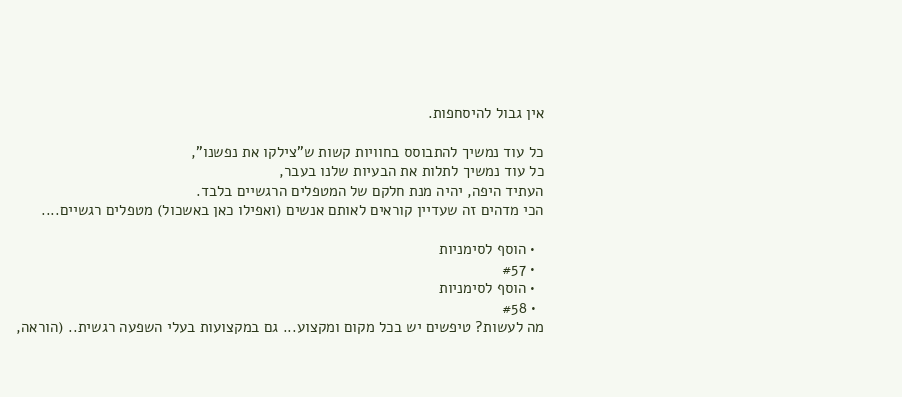אין גבול להיסחפות.

כל עוד נמשיך להתבוסס בחוויות קשות ש"צילקו את נפשנו",
כל עוד נמשיך לתלות את הבעיות שלנו בעבר,
העתיד היפה, יהיה מנת חלקם של המטפלים הרגשיים בלבד.
הכי מדהים זה שעדיין קוראים לאותם אנשים (ואפילו כאן באשכול) מטפלים רגשיים....

  • הוסף לסימניות
  • #57
  • הוסף לסימניות
  • #58
מה לעשות? טיפשים יש בכל מקום ומקצוע... גם במקצועות בעלי השפעה רגשית.. (הוראה,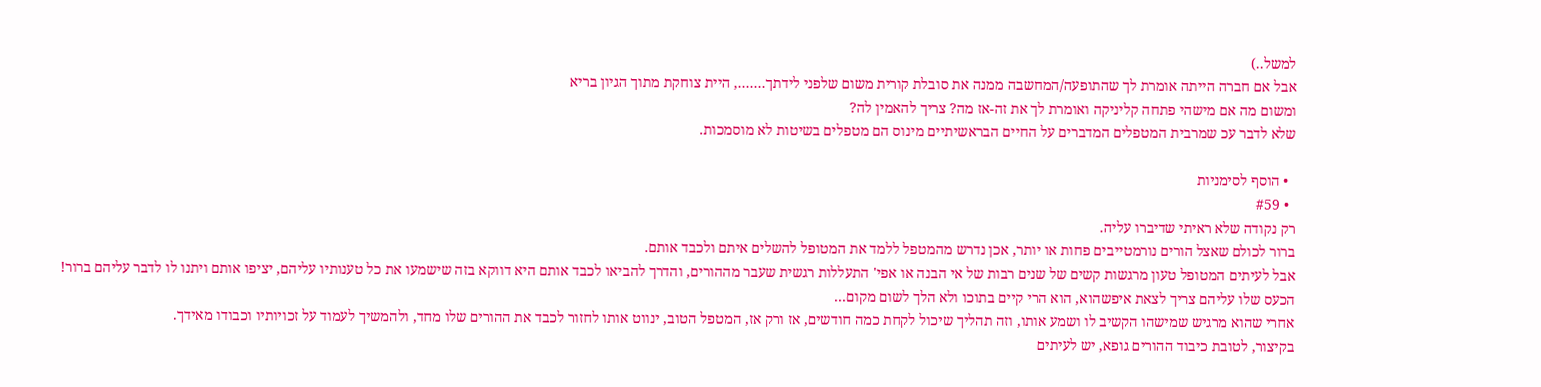למשל..)
אבל אם חברה הייתה אומרת לך שהתופעה/המחשבה ממנה את סובלת קורית משום שלפני לידתך......., היית צוחקת מתוך הגיון בריא
ומשום מה אם מישהי פתחה קליניקה ואומרת לך את זה-אז מה? צריך להאמין לה?
שלא לדבר עכ שמרבית המטפלים המדברים על החיים הבראשיתיים מינוס הם מטפלים בשיטות לא מוסמכות.

  • הוסף לסימניות
  • #59
רק נקודה שלא ראיתי שדיברו עליה.
ברור לכולם שאצל הורים נורמטייבים פחות או יותר, אכן נדרש מהמטפל ללמד את המטופל להשלים איתם ולכבד אותם.
אבל לעיתים המטופל טעון מרגשות קשים של שנים רבות של אי הבנה או אפי' התעללות רגשית שעבר מההורים, והדרך להביאו לכבד אותם היא דווקא בזה שישמעו את כל טענותיו עליהם, יציפו אותם ויתנו לו לדבר עליהם ברור! הכעס שלו עליהם צריך לצאת איפשהוא, הוא הרי קיים בתוכו ולא הלך לשום מקום...
אחרי שהוא מרגיש שמישהו הקשיב לו ושמע אותו, וזה תהליך שיכול לקחת כמה חודשים, אז ורק אז, המטפל הטוב, ינווט אותו לחזור לכבד את ההורים שלו מחד, ולהמשיך לעמוד על זכויותיו וכבודו מאידך.
בקיצור, לטובת כיבוד ההורים גופא, יש לעיתים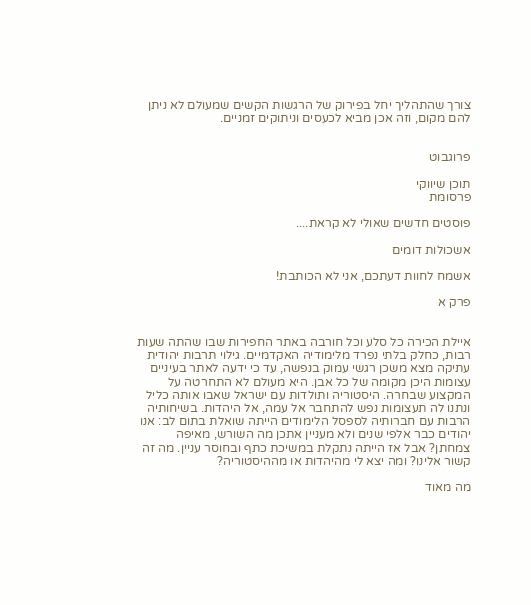צורך שהתהליך יחל בפירוק של הרגשות הקשים שמעולם לא ניתן להם מקום, וזה אכן מביא לכעסים וניתוקים זמניים.


פרוגבוט

תוכן שיווקי
פרסומת

פוסטים חדשים שאולי לא קראת....

אשכולות דומים

אשמח לחוות דעתכם, אני לא הכותבת!

פרק א


איילת הכירה כל סלע וכל חורבה באתר החפירות שבו שהתה שעות רבות, כחלק בלתי נפרד מלימודיה האקדמיים. גילוי תרבות יהודית עתיקה מצא משכן רגשי עמוק בנפשה, עד כי ידעה לאתר בעיניים עצומות היכן מקומה של כל אבן. היא מעולם לא התחרטה על המקצוע שבחרה. היסטוריה ותולדות עם ישראל שאבו אותה כליל ונתנו לה תעצומות נפש להתחבר אל עמה, אל היהדות. בשיחותיה הרבות עם חברותיה לספסל הלימודים הייתה שואלת בתום לב: אנו יהודים כבר אלפי שנים ולא מעניין אתכן מה השורש, מאיפה צמחתן? אבל אז הייתה נתקלת במשיכת כתף ובחוסר עניין. מה זה קשור אלינו? ומה יצא לי מהיהדות או מההיסטוריה?

מה מאוד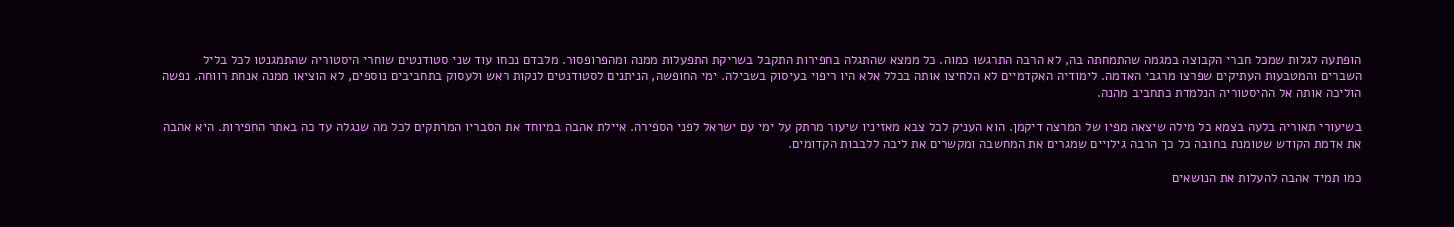הופתעה לגלות שמכל חברי הקבוצה במגמה שהתמחתה בה, לא הרבה התרגשו כמוה. כל ממצא שהתגלה בחפירות התקבל בשריקת התפעלות ממנה ומהפרופסור. מלבדם נכחו עוד שני סטודנטים שוחרי היסטוריה שהתמגנטו לכל בליל השברים והמטבעות העתיקים שפרצו מרגבי האדמה. לימודיה האקדמיים לא הלחיצו אותה בכלל אלא היו ריפוי בעיסוק בשבילה. ימי החופשה, הניתנים לסטודנטים לנקות ראש ולעסוק בתחביבים נוספים, לא הוציאו ממנה אנחת רווחה. נפשה הוליכה אותה אל ההיסטוריה הנלמדת כתחביב מהנה.

בשיעורי תאוריה בלעה בצמא כל מילה שיצאה מפיו של המרצה דיקמן. הוא העניק לכל צבא מאזיניו שיעור מרתק על ימי עם ישראל לפני הספירה. איילת אהבה במיוחד את הסבריו המרתקים לכל מה שנגלה עד כה באתר החפירות. היא אהבה את אדמת הקודש שטומנת בחובה כל כך הרבה גילויים שמגרים את המחשבה ומקשרים את ליבה ללבבות הקדומים.

כמו תמיד אהבה להעלות את הנושאים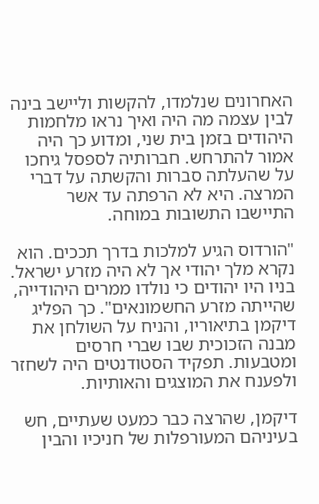האחרונים שנלמדו, להקשות וליישב בינה לבין עצמה מה היה ואיך נראו מלחמות היהודים בזמן בית שני, ומדוע כך היה אמור להתרחש. חברותיה לספסל גיחכו על שהעלתה סברות והקשתה על דברי המרצה. היא לא הרפתה עד אשר התיישבו התשובות במוחה.

"הורדוס הגיע למלכות בדרך תככים. הוא נקרא מלך יהודי אך לא היה מזרע ישראל. בניו היו יהודים כי נולדו ממרים היהודייה, שהייתה מזרע החשמונאים". כך הפליג דיקמן בתיאוריו, והניח על השולחן את מבנה הזכוכית שבו שברי חרסים ומטבעות. תפקיד הסטודנטים היה לשחזר ולפענח את המוצגים והאותיות.

דיקמן, שהרצה כבר כמעט שעתיים, חש בעיניהם המעורפלות של חניכיו והבין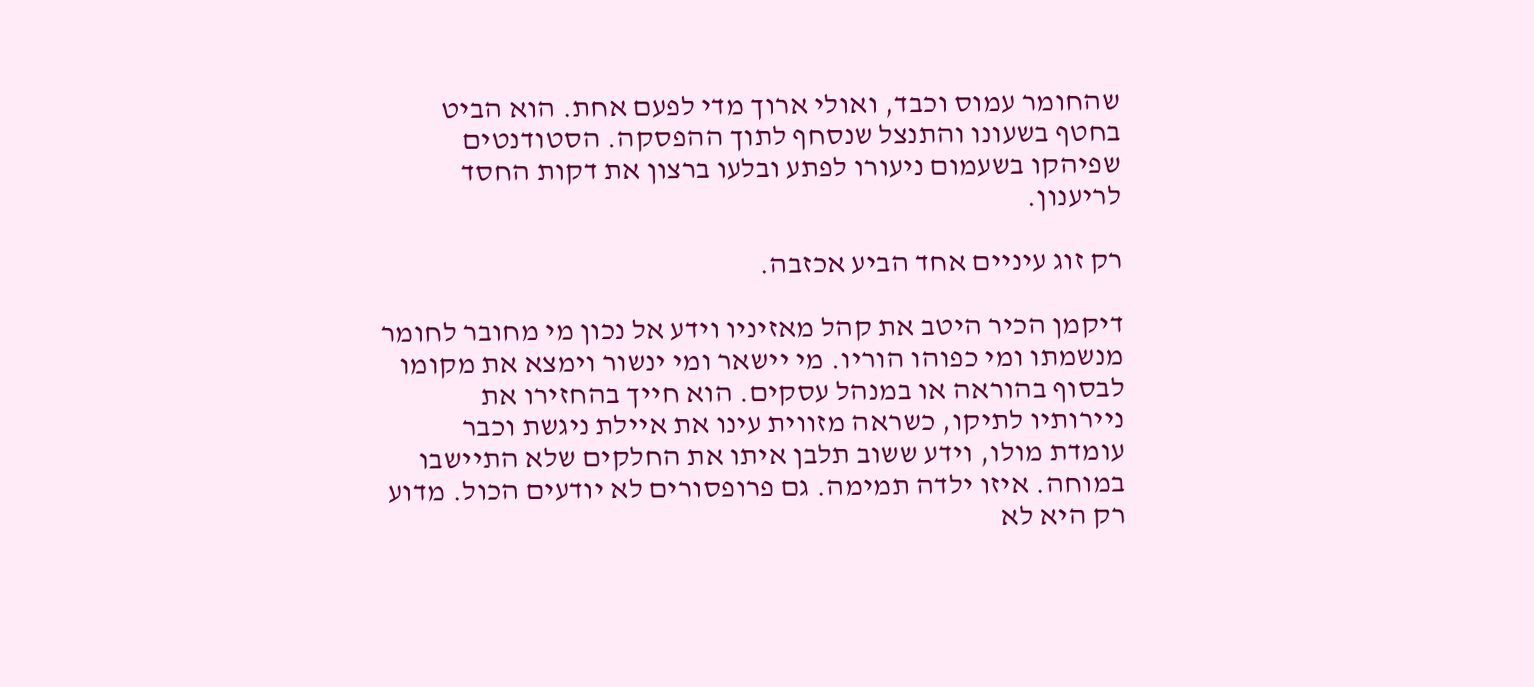שהחומר עמוס וכבד, ואולי ארוך מדי לפעם אחת. הוא הביט בחטף בשעונו והתנצל שנסחף לתוך ההפסקה. הסטודנטים שפיהקו בשעמום ניעורו לפתע ובלעו ברצון את דקות החסד לריענון.

רק זוג עיניים אחד הביע אכזבה.

דיקמן הכיר היטב את קהל מאזיניו וידע אל נכון מי מחובר לחומר מנשמתו ומי כפוהו הוריו. מי יישאר ומי ינשור וימצא את מקומו לבסוף בהוראה או במנהל עסקים. הוא חייך בהחזירו את ניירותיו לתיקו, כשראה מזווית עינו את איילת ניגשת וכבר עומדת מולו, וידע ששוב תלבן איתו את החלקים שלא התיישבו במוחה. איזו ילדה תמימה. גם פרופסורים לא יודעים הכול. מדוע רק היא לא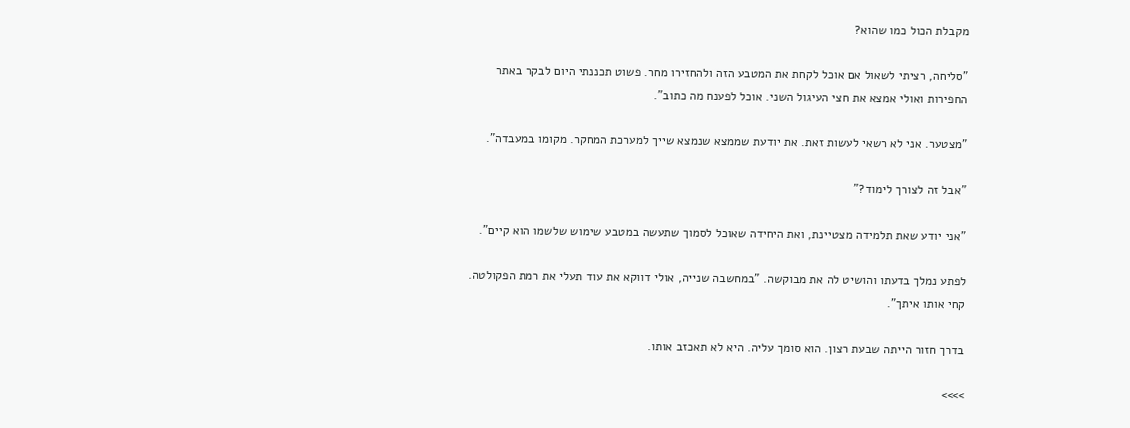מקבלת הכול כמו שהוא?

"סליחה, רציתי לשאול אם אוכל לקחת את המטבע הזה ולהחזירו מחר. פשוט תכננתי היום לבקר באתר החפירות ואולי אמצא את חצי העיגול השני. אוכל לפענח מה כתוב".

"מצטער. אני לא רשאי לעשות זאת. את יודעת שממצא שנמצא שייך למערכת המחקר. מקומו במעבדה".

"אבל זה לצורך לימוד?"

"אני יודע שאת תלמידה מצטיינת, ואת היחידה שאוכל לסמוך שתעשה במטבע שימוש שלשמו הוא קיים".

לפתע נמלך בדעתו והושיט לה את מבוקשה. "במחשבה שנייה, אולי דווקא את עוד תעלי את רמת הפקולטה. קחי אותו איתך".

בדרך חזור הייתה שבעת רצון. הוא סומך עליה. היא לא תאכזב אותו.

>>>>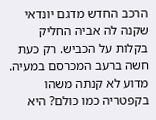הרכב החדש מדגם יונדאי שקנה לה אביה החליק בקלות על הכביש. רק כעת חשה ברעב המכרסם במעיה. מדוע לא קנתה משהו בקפטריה כמו כולם? היא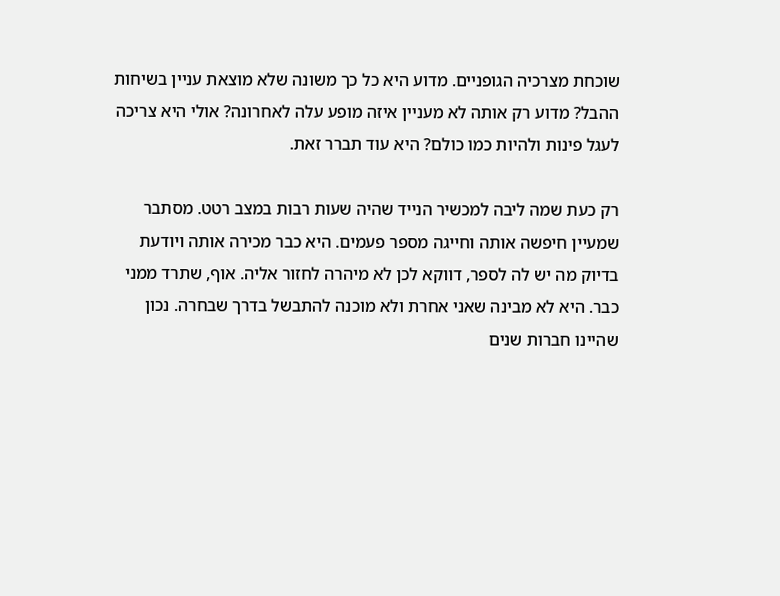שוכחת מצרכיה הגופניים. מדוע היא כל כך משונה שלא מוצאת עניין בשיחות ההבל? מדוע רק אותה לא מעניין איזה מופע עלה לאחרונה? אולי היא צריכה לעגל פינות ולהיות כמו כולם? היא עוד תברר זאת.

רק כעת שמה ליבה למכשיר הנייד שהיה שעות רבות במצב רטט. מסתבר שמעיין חיפשה אותה וחייגה מספר פעמים. היא כבר מכירה אותה ויודעת בדיוק מה יש לה לספר, דווקא לכן לא מיהרה לחזור אליה. אוף, שתרד ממני כבר. היא לא מבינה שאני אחרת ולא מוכנה להתבשל בדרך שבחרה. נכון שהיינו חברות שנים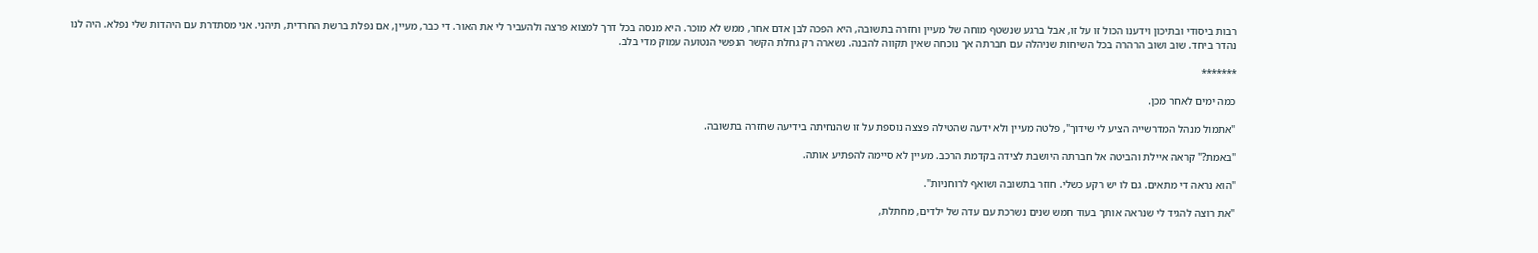רבות ביסודי ובתיכון וידענו הכול זו על זו, אבל ברגע שנשטף מוחה של מעיין וחזרה בתשובה, היא הפכה לבן אדם אחר, ממש לא מוכר. היא מנסה בכל דרך למצוא פרצה ולהעביר לי את האור. די כבר, מעיין, אם נפלת ברשת החרדית, תיהני. אני מסתדרת עם היהדות שלי נפלא. היה לנו נהדר ביחד. שוב ושוב הרהרה בכל השיחות שניהלה עם חברתה אך נוכחה שאין תקווה להבנה. נשארה רק גחלת הקשר הנפשי הנטועה עמוק מדי בלב.

*******

כמה ימים לאחר מכן.

"אתמול מנהל המדרשייה הציע לי שידוך", פלטה מעיין ולא ידעה שהטילה פצצה נוספת על זו שהנחיתה בידיעה שחזרה בתשובה.

"באמת?" קראה איילת והביטה אל חברתה היושבת לצידה בקדמת הרכב. מעיין לא סיימה להפתיע אותה.

"הוא נראה די מתאים. גם לו יש רקע כשלי. חוזר בתשובה ושואף לרוחניות".

"את רוצה להגיד לי שנראה אותך בעוד חמש שנים נשרכת עם עדה של ילדים, מחתלת,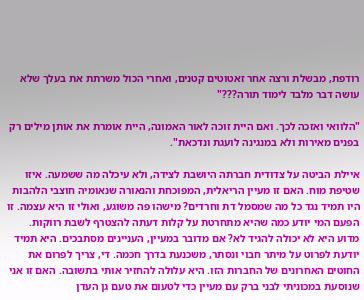רודפת, מבשלת ורצה אחר זאטוטים קטנים, ואחרי הכול משרתת את בעלך שלא עושה דבר מלבד לימוד תורה???"

"הלוואי ואזכה לכך. ואם היית זוכה לאור האמונה, היית אומרת את אותן מילים רק בפנים מאירות ולא במנגינה לועגת ונדכאת".

איילת הביטה על צדודית חברתה היושבת לצידה, ולא עיכלה מה ששמעה. איזו שטיפת מוח. האם זו מעיין הריאלית, המפוכחת והנאורה שנאומיה חוצבי הלהבות היו תמיד נגד כל מה שמסמל דת וחרדים? מישהו פה משוגע, ואולי זו היא עצמה. זו הפעם המי יודע כמה שהיא מתחרטת על קלות דעתה להצטרף לשבת רווקות. מדוע היא לא יכולה להגיד לא? אם מדובר במעיין, העניינים מסתבכים. היא תמיד יודעת לפרוט על מיתר חבוי ונסתר, משכנעת בדרך חכמה. די, צריך לפרום את החוטים האחרונים של החברות הזו. היא עלולה להחזיר אותי בתשובה. האם זו אני שנוסעת במכוניתי לבני ברק עם מעיין כדי לטעום את טעם גן העדן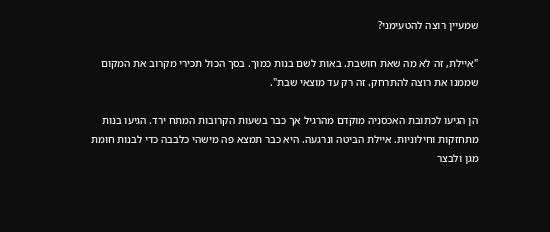שמעיין רוצה להטעימני?

"איילת, זה לא מה שאת חושבת. באות לשם בנות כמוך. בסך הכול תכירי מקרוב את המקום שממנו את רוצה להתרחק. זה רק עד מוצאי שבת".

הן הגיעו לכתובת האכסניה מוקדם מהרגיל אך כבר בשעות הקרובות המתח ירד. הגיעו בנות מתחזקות וחילוניות. איילת הביטה ונרגעה. היא כבר תמצא פה מישהי כלבבה כדי לבנות חומת מגן ולבצר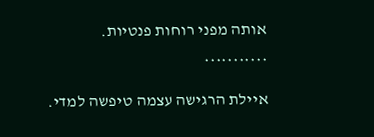אותה מפני רוחות פנטיות.

***********

איילת הרגישה עצמה טיפשה למדי.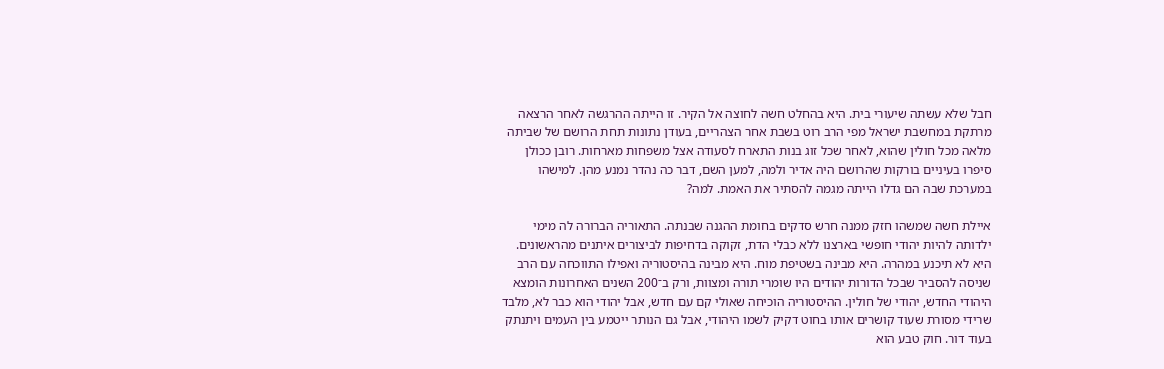חבל שלא עשתה שיעורי בית. היא בהחלט חשה לחוצה אל הקיר. זו הייתה ההרגשה לאחר הרצאה מרתקת במחשבת ישראל מפי הרב רוט בשבת אחר הצהריים, בעודן נתונות תחת הרושם של שביתה מלאה מכל חולין שהוא, לאחר שכל זוג בנות התארח לסעודה אצל משפחות מארחות. רובן ככולן סיפרו בעיניים בורקות שהרושם היה אדיר ולמה, למען השם, דבר כה נהדר נמנע מהן. למישהו במערכת שבה הם גדלו הייתה מגמה להסתיר את האמת. למה?

איילת חשה שמשהו חזק ממנה חרש סדקים בחומת ההגנה שבנתה. התאוריה הברורה לה מימי ילדותה להיות יהודי חופשי בארצנו ללא כבלי הדת, זקוקה בדחיפות לביצורים איתנים מהראשונים. היא לא תיכנע במהרה. היא מבינה בשטיפת מוח. היא מבינה בהיסטוריה ואפילו התווכחה עם הרב שניסה להסביר שבכל הדורות יהודים היו שומרי תורה ומצוות, ורק ב־200 השנים האחרונות הומצא היהודי החדש, יהודי של חולין. ההיסטוריה הוכיחה שאולי קם עם חדש, אבל יהודי הוא כבר לא, מלבד שרידי מסורת שעוד קושרים אותו בחוט דקיק לשמו היהודי, אבל גם הנותר ייטמע בין העמים ויתנתק בעוד דור. חוק טבע הוא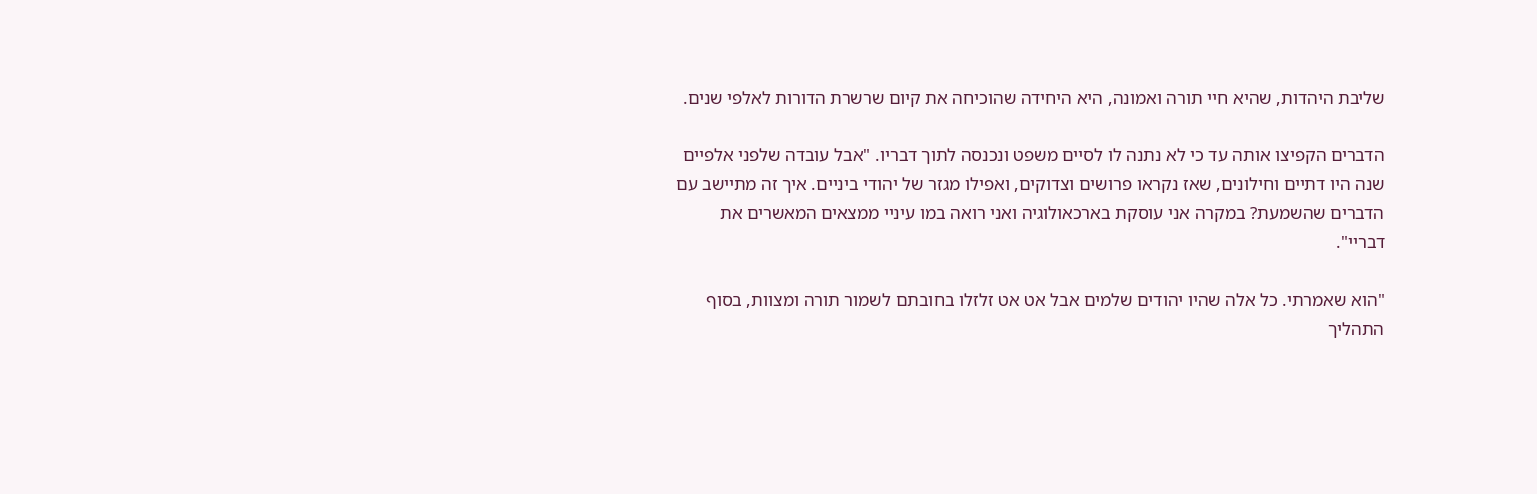שליבת היהדות, שהיא חיי תורה ואמונה, היא היחידה שהוכיחה את קיום שרשרת הדורות לאלפי שנים.

הדברים הקפיצו אותה עד כי לא נתנה לו לסיים משפט ונכנסה לתוך דבריו. "אבל עובדה שלפני אלפיים שנה היו דתיים וחילונים, שאז נקראו פרושים וצדוקים, ואפילו מגזר של יהודי ביניים. איך זה מתיישב עם הדברים שהשמעת? במקרה אני עוסקת בארכאולוגיה ואני רואה במו עיניי ממצאים המאשרים את דבריי".

"הוא שאמרתי. כל אלה שהיו יהודים שלמים אבל אט אט זלזלו בחובתם לשמור תורה ומצוות, בסוף התהליך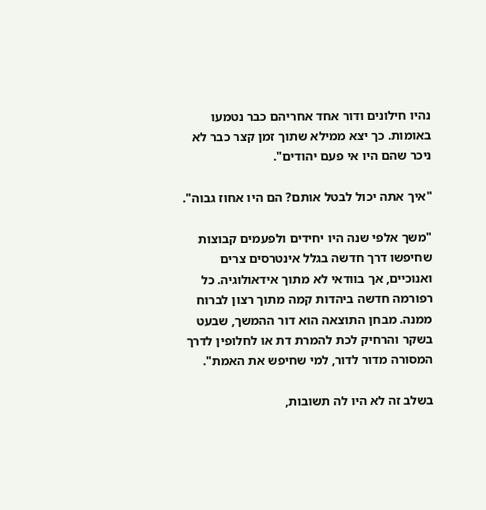נהיו חילונים ודור אחד אחריהם כבר נטמעו באומות. כך יצא ממילא שתוך זמן קצר כבר לא ניכר שהם היו אי פעם יהודים".

"איך אתה יכול לבטל אותם? הם היו אחוז גבוה".

"משך אלפי שנה היו יחידים ולפעמים קבוצות שחיפשו דרך חדשה בגלל אינטרסים צרים ואנוכיים, אך בוודאי לא מתוך אידאולוגיה. כל רפורמה חדשה ביהדות קמה מתוך רצון לברוח ממנה. מבחן התוצאה הוא דור ההמשך, שבעט בשקר והרחיק לכת להמרת דת או לחלופין לדרך המסורה מדור לדור, למי שחיפש את האמת".

בשלב זה לא היו לה תשובות,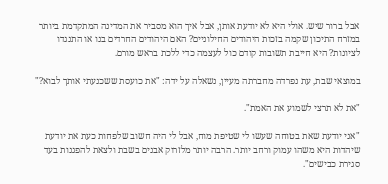אבל ברור שיש. אולי היא לא יודעת אותן, אבל איך הוא מסביר את המדינה המתקדמת ביותר במזרח התיכון שקמה בזכות היהודים החילוניים? האם היהודים החרדים בנו או התנגדו לציונות? היא חייבת תשובות קודם כול לעצמה כדי ללכת בראש מורם.

במוצאי שבת, עת נפרדה מחברתה מעיין, נשאלה על ידה: "את כועסת ששכנעתי אותך לבוא?"

"את לא תרצי לשמוע את האמת".

"אני יודעת שאת בטוחה שעשו לי שטיפת מוח, אבל לי היה חשוב שלפחות כעת את יודעת שיהדות היא משהו עמוק ורחב יותר. הרבה יותר מלזרוק אבנים בשבת ולצאת להפגנות בעד סגירת כבישים".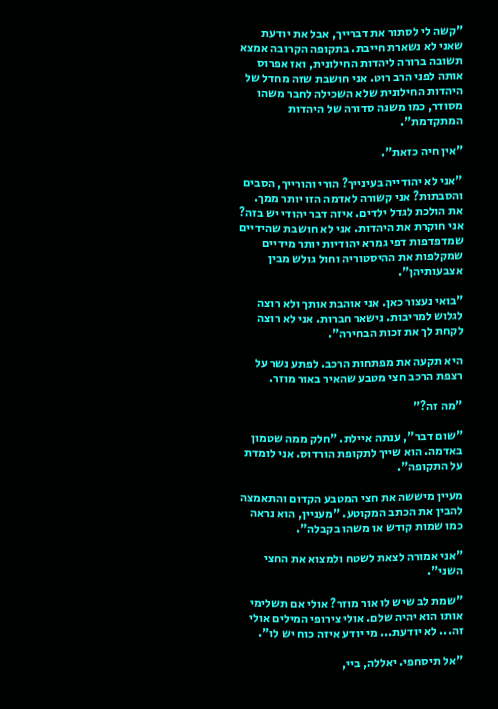"קשה לי לסתור את דברייך, אבל את יודעת שאני לא נשארת חייבת. בתקופה הקרובה אמצא תשובה ברורה ליהדות החילונית, ואז אפרוס אותה לפני הרב רוט. אני חושבת שזה מחדל של היהדות החילונית שלא השכילה לחבר משהו מסודר, כמו משנה סדורה של היהדות המתקדמת".

"אין חיה כזאת".

"אני לא יהודייה בעינייך? הורי והורייך, הסבים והסבתות? אני קשורה לאדמה הזו יותר ממך. את הולכת לגדל ילדים. איזה דבר יהודי יש בזה? אני חוקרת את היהדות. אני לא חושבת שהידיים שמדפדפות דפי גמרא יהודיות יותר מידיים שמקלפות את ההיסטוריה וחול גולש מבין אצבעותיהן".

"בואי נעצור כאן. אני אוהבת אותך ולא רוצה לגלוש למריבות. נישאר חברות. אני לא רוצה לקחת לך את זכות הבחירה".

היא תקעה את מפתחות הרכב. לפתע נשר על רצפת הרכב חצי מטבע שהאיר באור מוזר.

"מה זה?"

"שום דבר", ענתה איילת. "חלק ממה שטמון באדמה. הוא שייך לתקופת הורדוס. אני לומדת על התקופה".

מעיין מיששה את חצי המטבע הקדום והתאמצה להבין את הכתב המקוטע. "מעניין, הוא נראה כמו שמות קודש או משהו בקבלה".

"אני אמורה לצאת לשטח ולמצוא את החצי השני".

"שמת לב שיש לו אור מוזר? אולי אם תשלימי אותו הוא יהיה שלם. אולי צירופי המילים אולי זה... לא יודעת... מי יודע איזה כוח יש לו".

"אל תיסחפי. יאללה, ביי,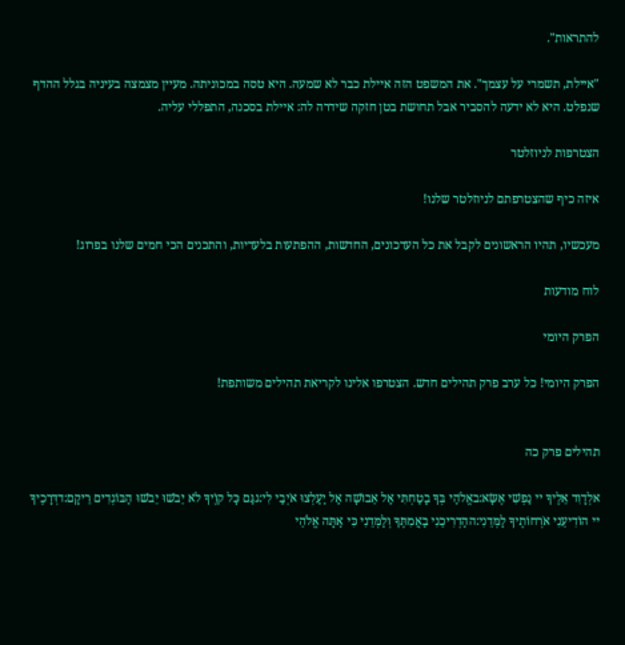להתראות".

"איילת, תשמרי על עצמך". את המשפט הזה איילת כבר לא שמעה. היא טסה במכוניתה. מעיין מצמצה בעיניה בגלל ההדף שנפלט. היא לא ידעה להסביר אבל תחושת בטן חזקה שידרה לה: איילת בסכנה, התפללי עליה.

הצטרפות לניוזלטר

איזה כיף שהצטרפתם לניוזלטר שלנו!

מעכשיו, תהיו הראשונים לקבל את כל העדכונים, החדשות, ההפתעות בלעדיות, והתכנים הכי חמים שלנו בפרוג!

לוח מודעות

הפרק היומי

הפרק היומי! כל ערב פרק תהילים חדש. הצטרפו אלינו לקריאת תהילים משותפת!


תהילים פרק כה

אלְדָוִד אֵלֶיךָ יי נַפְשִׁי אֶשָּׂא:באֱלֹהַי בְּךָ בָטַחְתִּי אַל אֵבוֹשָׁה אַל יַעַלְצוּ אֹיְבַי לִי:גגַּם כָּל קוֶֹיךָ לֹא יֵבֹשׁוּ יֵבֹשׁוּ הַבּוֹגְדִים רֵיקָם:דדְּרָכֶיךָ יי הוֹדִיעֵנִי אֹרְחוֹתֶיךָ לַמְּדֵנִי:ההַדְרִיכֵנִי בַאֲמִתֶּךָ וְלַמְּדֵנִי כִּי אַתָּה אֱלֹהֵי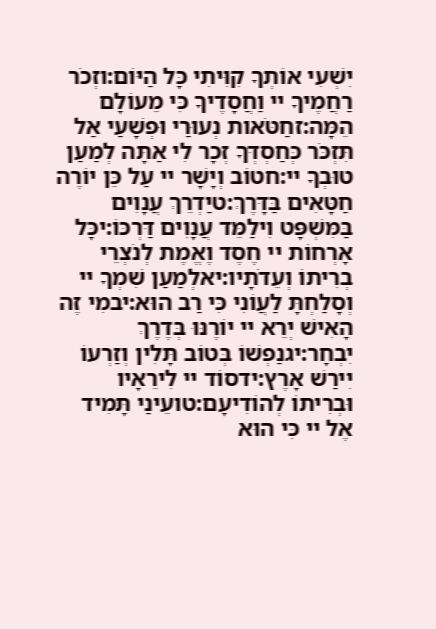יִשְׁעִי אוֹתְךָ קִוִּיתִי כָּל הַיּוֹם:וזְכֹר רַחֲמֶיךָ יי וַחֲסָדֶיךָ כִּי מֵעוֹלָם הֵמָּה:זחַטֹּאות נְעוּרַי וּפְשָׁעַי אַל תִּזְכֹּר כְּחַסְדְּךָ זְכָר לִי אַתָּה לְמַעַן טוּבְךָ יי:חטוֹב וְיָשָׁר יי עַל כֵּן יוֹרֶה חַטָּאִים בַּדָּרֶךְ:טיַדְרֵךְ עֲנָוִים בַּמִּשְׁפָּט וִילַמֵּד עֲנָוִים דַּרְכּוֹ:יכָּל אָרְחוֹת יי חֶסֶד וֶאֱמֶת לְנֹצְרֵי בְרִיתוֹ וְעֵדֹתָיו:יאלְמַעַן שִׁמְךָ יי וְסָלַחְתָּ לַעֲוֹנִי כִּי רַב הוּא:יבמִי זֶה הָאִישׁ יְרֵא יי יוֹרֶנּוּ בְּדֶרֶךְ יִבְחָר:יגנַפְשׁוֹ בְּטוֹב תָּלִין וְזַרְעוֹ יִירַשׁ אָרֶץ:ידסוֹד יי לִירֵאָיו וּבְרִיתוֹ לְהוֹדִיעָם:טועֵינַי תָּמִיד אֶל יי כִּי הוּא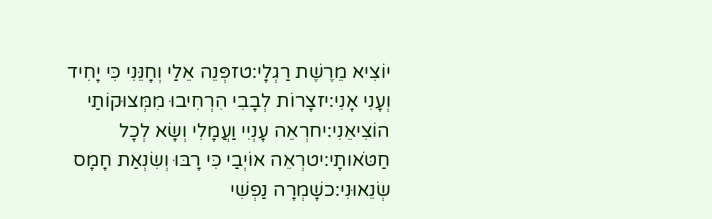יוֹצִיא מֵרֶשֶׁת רַגְלָי:טזפְּנֵה אֵלַי וְחָנֵּנִי כִּי יָחִיד וְעָנִי אָנִי:יזצָרוֹת לְבָבִי הִרְחִיבוּ מִמְּצוּקוֹתַי הוֹצִיאֵנִי:יחרְאֵה עָנְיִי וַעֲמָלִי וְשָׂא לְכָל חַטֹּאותָי:יטרְאֵה אוֹיְבַי כִּי רָבּוּ וְשִׂנְאַת חָמָס שְׂנֵאוּנִי:כשָׁמְרָה נַפְשִׁי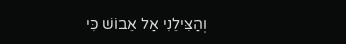וְהַצִּילֵנִי אַל אֵבוֹשׁ כִּי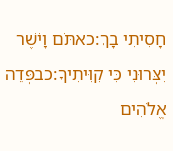חָסִיתִי בָךְ:כאתֹּם וָיֹשֶׁר יִצְּרוּנִי כִּי קִוִּיתִיךָ:כבפְּדֵה אֱלֹהִים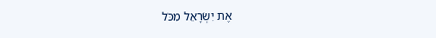אֶת יִשְׂרָאֵל מִכֹּל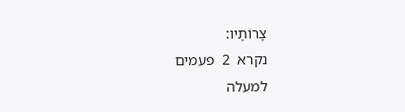צָרוֹתָיו:
נקרא  2  פעמים
למעלה